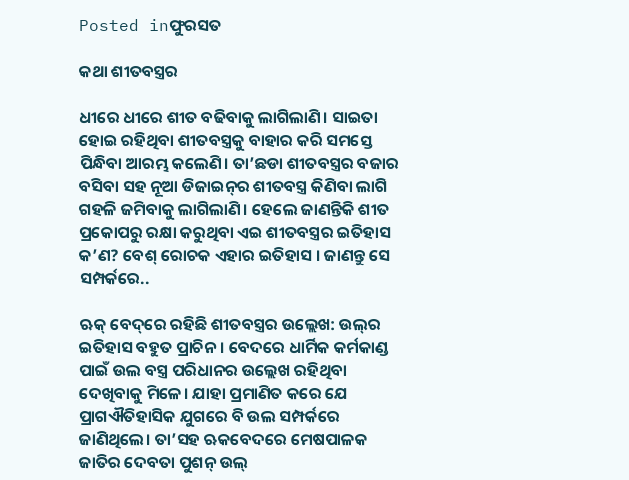Posted inଫୁରସତ

କଥା ଶୀତବସ୍ତ୍ରର

ଧୀରେ ଧୀରେ ଶୀତ ବଢିବାକୁ ଲାଗିଲାଣି। ସାଇତା ହୋଇ ରହିଥିବା ଶୀତବସ୍ତ୍ରକୁ ବାହାର କରି ସମସ୍ତେ ପିନ୍ଧିବା ଆରମ୍ଭ କଲେଣି। ତା’ଛଡା ଶୀତବସ୍ତ୍ରର ବଜାର ବସିବା ସହ ନୂଆ ଡିଜାଇନ୍‌ର ଶୀତବସ୍ତ୍ର କିଣିବା ଲାଗି ଗହଳି ଜମିବାକୁ ଲାଗିଲାଣି। ହେଲେ ଜାଣନ୍ତିକି ଶୀତ ପ୍ରକୋପରୁ ରକ୍ଷା କରୁଥିବା ଏଇ ଶୀତବସ୍ତ୍ରର ଇତିହାସ କ’ଣ? ବେଶ୍‌ ରୋଚକ ଏହାର ଇତିହାସ । ଜାଣନ୍ତୁ ସେ ସମ୍ପର୍କରେ..

ଋକ୍‌ ବେଦ୍‌ରେ ରହିଛି ଶୀତବସ୍ତ୍ରର ଉଲ୍ଲେଖ: ଉଲ୍‌ର ଇତିହାସ ବହୁତ ପ୍ରାଚିନ। ବେଦରେ ଧାର୍ମିକ କର୍ମକାଣ୍ଡ ପାଇଁ ଉଲ ବସ୍ତ୍ର ପରିଧାନର ଉଲ୍ଲେଖ ରହିଥିବା ଦେଖିବାକୁ ମିଳେ। ଯାହା ପ୍ରମାଣିତ କରେ ଯେ ପ୍ରାଗଐତିହାସିକ ଯୁଗରେ ବି ଉଲ ସମ୍ପର୍କରେ ଜାଣିଥିଲେ। ତା’ସହ ଋକବେଦରେ ମେଷପାଳକ ଜାତିର ଦେବତା ପୁଶନ୍‌ ଉଲ୍‌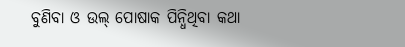ବୁଣିବା ଓ ଉଲ୍‌ ପୋଷାକ ପିନ୍ଧିଥିବା କଥା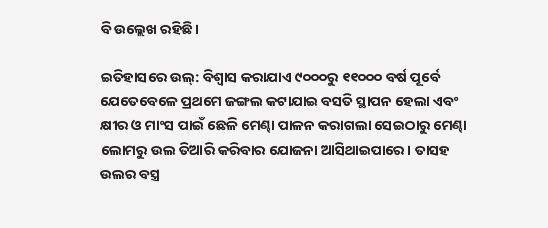ବି ଉଲ୍ଲେଖ ରହିଛି।

ଇତିହାସରେ ଉଲ୍‌: ବିଶ୍ୱାସ କରାଯାଏ ୯୦୦୦ରୁ ୧୧୦୦୦ ବର୍ଷ ପୂର୍ବେ ଯେତେବେଳେ ପ୍ରଥମେ ଜଙ୍ଗଲ କଟାଯାଇ ବସତି ସ୍ଥାପନ ହେଲା ଏବଂ କ୍ଷୀର ଓ ମାଂସ ପାଇଁ ଛେଳି ମେଣ୍ଢା ପାଳନ କରାଗଲା ସେଇଠାରୁ ମେଣ୍ଢା ଲୋମରୁ ଉଲ ତିଆରି କରିବାର ଯୋଜନା ଆସିଥାଇପାରେ। ତାସହ ଉଲର ବସ୍ତ୍ର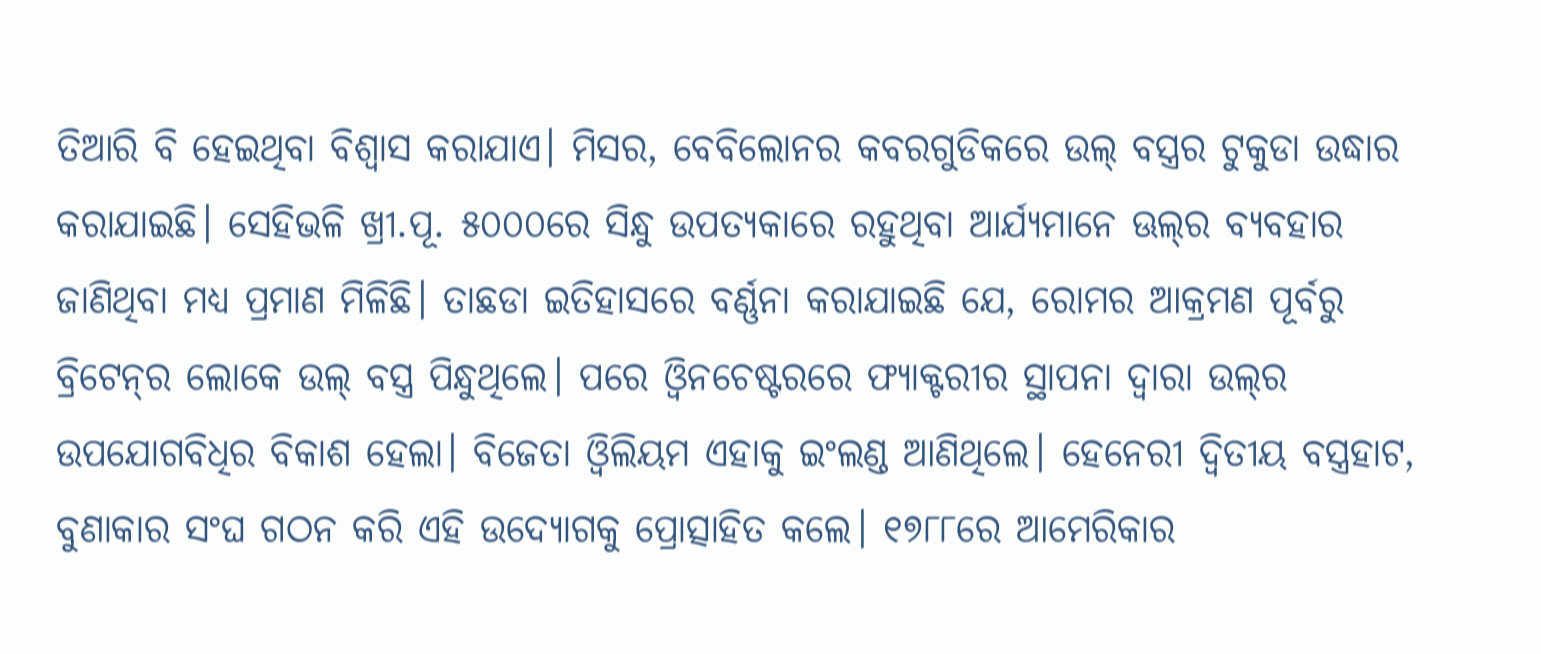ତିଆରି ବି ହେଇଥିବା ବିଶ୍ୱାସ କରାଯାଏ। ମିସର, ବେବିଲୋନର କବରଗୁଡିକରେ ଉଲ୍‌ ବସ୍ତ୍ରର ଟୁକୁଡା ଉଦ୍ଧାର କରାଯାଇଛି। ସେହିଭଳି ଖ୍ରୀ.ପୂ. ୫୦୦୦ରେ ସିନ୍ଧୁ ଉପତ୍ୟକାରେ ରହୁଥିବା ଆର୍ଯ୍ୟମାନେ ଊଲ୍‌ର ବ୍ୟବହାର ଜାଣିଥିବା ମଧ୍ୟ ପ୍ରମାଣ ମିଳିଛି। ତାଛଡା ଇତିହାସରେ ବର୍ଣ୍ଣନା କରାଯାଇଛି ଯେ, ରୋମର ଆକ୍ରମଣ ପୂର୍ବରୁ ବ୍ରିଟେନ୍‌ର ଲୋକେ ଉଲ୍‌ ବସ୍ତ୍ର ପିନ୍ଧୁଥିଲେ। ପରେ ଓ୍ବିନଚେଷ୍ଟରରେ ଫ୍ୟାକ୍ଟରୀର ସ୍ଥାପନା ଦ୍ୱାରା ଉଲ୍‌ର ଉପଯୋଗବିଧିର ବିକାଶ ହେଲା। ବିଜେତା ଓ୍ବିଲିୟମ ଏହାକୁ ଇଂଲଣ୍ଡ ଆଣିଥିଲେ। ହେନେରୀ ଦ୍ୱିତୀୟ ବସ୍ତ୍ରହାଟ, ବୁଣାକାର ସଂଘ ଗଠନ କରି ଏହି ଉଦ୍ୟୋଗକୁ ପ୍ରୋତ୍ସାହିତ କଲେ। ୧୭୮୮ରେ ଆମେରିକାର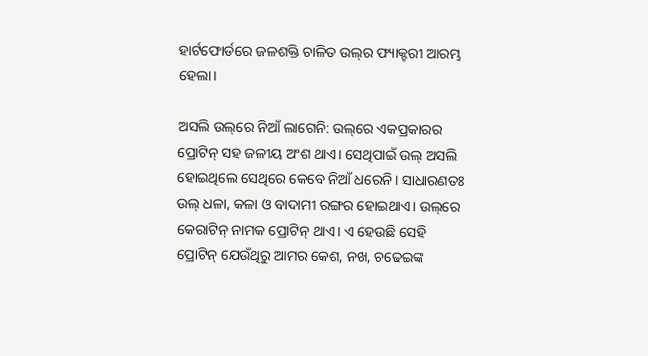ହାର୍ଟଫୋର୍ଡରେ ଜଳଶକ୍ତି ଚାଳିତ ଉଲ୍‌ର ଫ୍ୟାକ୍ଟରୀ ଆରମ୍ଭ ହେଲା।

ଅସଲି ଉଲ୍‌ରେ ନିଆଁ ଲାଗେନି: ଉଲ୍‌ରେ ଏକପ୍ରକାରର ପ୍ରୋଟିନ୍‌ ସହ ଜଳୀୟ ଅଂଶ ଥାଏ। ସେଥିପାଇଁ ଉଲ୍‌ ଅସଲି ହୋଇଥିଲେ ସେଥିରେ କେବେ ନିଆଁ ଧରେନି। ସାଧାରଣତଃ ଉଲ୍‌ ଧଳା, କଳା ଓ ବାଦାମୀ ରଙ୍ଗର ହୋଇଥାଏ। ଉଲ୍‌ରେ କେରାଟିନ୍‌ ନାମକ ପ୍ରୋଟିନ୍‌ ଥାଏ। ଏ ହେଉଛି ସେହି ପ୍ରୋଟିନ୍‌ ଯେଉଁଥିରୁ ଆମର କେଶ, ନଖ, ଚଢେଇଙ୍କ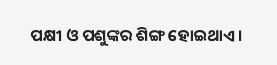ପକ୍ଷୀ ଓ ପଶୁଙ୍କର ଶିଙ୍ଗ ହୋଇଥାଏ।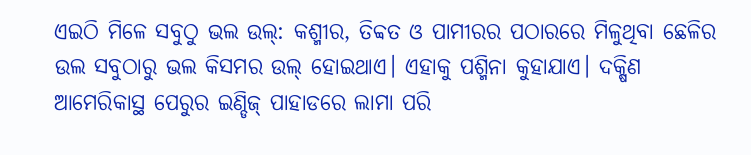ଏଇଠି ମିଳେ ସବୁଠୁ ଭଲ ଉଲ୍‌: କଶ୍ମୀର, ତିବ୍ବତ ଓ ପାମୀରର ପଠାରରେ ମିଳୁଥିବା ଛେଳିର ଉଲ ସବୁଠାରୁ ଭଲ କିସମର ଉଲ୍‌ ହୋଇଥାଏ। ଏହାକୁ ପଶ୍ମିନା କୁହାଯାଏ। ଦକ୍ଷିଣ ଆମେରିକାସ୍ଥ ପେରୁର ଇଣ୍ଡିଜ୍‌ ପାହାଡରେ ଲାମା ପରି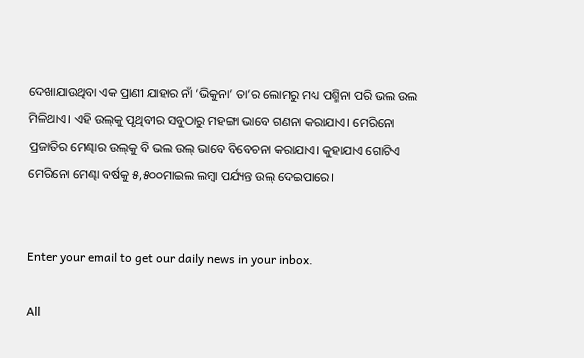ଦେଖାଯାଉଥିବା ଏକ ପ୍ରାଣୀ ଯାହାର ନାଁ ‘ଭିକୁନା’ ତା’ର ଲୋମରୁ ମଧ୍ୟ ପଶ୍ମିନା ପରି ଭଲ ଉଲ ମିଳିଥାଏ। ଏହି ଉଲ୍‌କୁ ପୃଥିବୀର ସବୁଠାରୁ ମହଙ୍ଗା ଭାବେ ଗଣନା କରାଯାଏ। ମେରିନୋ ପ୍ରଜାତିର ମେଣ୍ଢାର ଉଲ୍‌କୁ ବି ଭଲ ଉଲ୍‌ ଭାବେ ବିବେଚନା କରାଯାଏ। କୁହାଯାଏ ଗୋଟିଏ ମେରିନୋ ମେଣ୍ଢା ବର୍ଷକୁ ୫,୫୦୦ମାଇଲ ଲମ୍ବା ପର୍ଯ୍ୟନ୍ତ ଉଲ୍‌ ଦେଇପାରେ।


Enter your email to get our daily news in your inbox.

All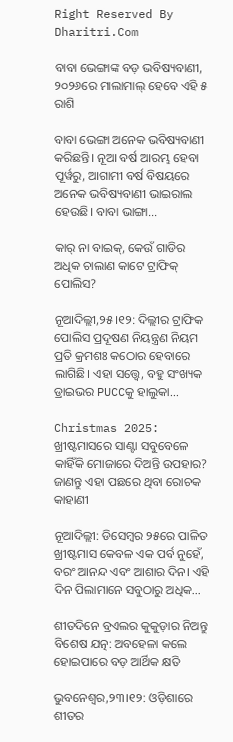Right Reserved By Dharitri.Com

ବାବା ଭେଙ୍ଗାଙ୍କ ବଡ଼ ଭବିଷ୍ୟବାଣୀ, ୨୦୨୬ରେ ମାଲାମାଲ୍‌ ହେବେ ଏହି ୫ ରାଶି

ବାବା ଭେଙ୍ଗା ଅନେକ ଭବିଷ୍ୟବାଣୀ କରିଛନ୍ତି। ନୂଆ ବର୍ଷ ଆରମ୍ଭ ହେବା ପୂର୍ୱରୁ, ଆଗାମୀ ବର୍ଷ ବିଷୟରେ ଅନେକ ଭବିଷ୍ୟବାଣୀ ଭାଇରାଲ ହେଉଛି। ବାବା ଭାଙ୍ଗା...

କାର୍‌ ନା ବାଇକ୍‌, କେଉଁ ଗାଡିର ଅଧିକ ଚାଲାଣ କାଟେ ଟ୍ରାଫିକ୍‌ ପୋଲିସ?

ନୂଆଦିଲ୍ଲୀ,୨୫।୧୨: ଦିଲ୍ଲୀର ଟ୍ରାଫିକ ପୋଲିସ ପ୍ରଦୂଷଣ ନିୟନ୍ତ୍ରଣ ନିୟମ ପ୍ରତି କ୍ରମଶଃ କଠୋର ହେବାରେ ଲାଗିଛି। ଏହା ସତ୍ତ୍ୱେ, ବହୁ ସଂଖ୍ୟକ ଡ୍ରାଇଭର PUCCକୁ ହାଲୁକା...

Christmas 2025: ଖ୍ରୀଷ୍ଟମାସରେ ସାଣ୍ଟା ସବୁବେଳେ କାହିଁକି ମୋଜାରେ ଦିଅନ୍ତି ଉପହାର? ଜାଣନ୍ତୁ ଏହା ପଛରେ ଥିବା ରୋଚକ କାହାଣୀ

ନୂଆଦିଲ୍ଲୀ: ଡିସେମ୍ବର ୨୫ରେ ପାଳିତ ଖ୍ରୀଷ୍ଟମାସ କେବଳ ଏକ ପର୍ବ ନୁହେଁ, ବରଂ ଆନନ୍ଦ ଏବଂ ଆଶାର ଦିନ। ଏହି ଦିନ ପିଲାମାନେ ସବୁଠାରୁ ଅଧିକ...

ଶୀତଦିନେ ବ୍ରଏଲର କୁକୁଡ଼ାର ନିଅନ୍ତୁ ବିଶେଷ ଯତ୍ନ: ଅବହେଳା କଲେ ହୋଇପାରେ ବଡ଼ ଆର୍ଥିକ କ୍ଷତି

ଭୁବନେଶ୍ୱର,୨୩।୧୨: ଓଡ଼ିଶାରେ ଶୀତର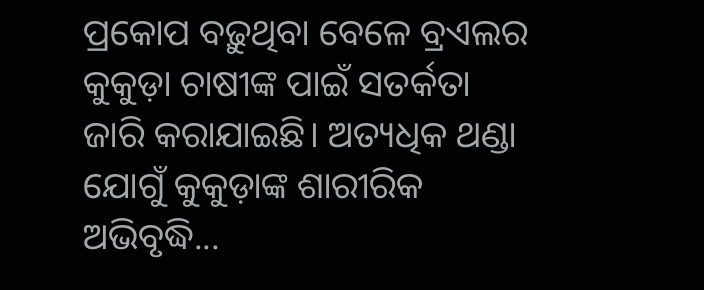ପ୍ରକୋପ ବଢ଼ୁଥିବା ବେଳେ ବ୍ରଏଲର କୁକୁଡ଼ା ଚାଷୀଙ୍କ ପାଇଁ ସତର୍କତା ଜାରି କରାଯାଇଛି। ଅତ୍ୟଧିକ ଥଣ୍ଡା ଯୋଗୁଁ କୁକୁଡ଼ାଙ୍କ ଶାରୀରିକ ଅଭିବୃଦ୍ଧି...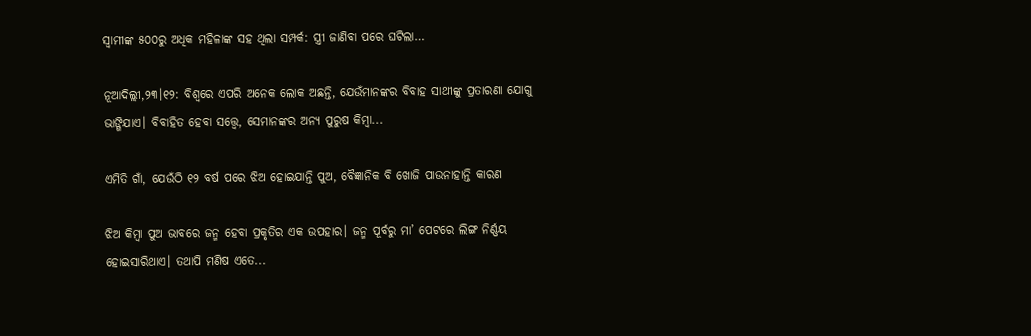ସ୍ବାମୀଙ୍କ ୫୦୦ରୁ ଅଧିକ ମହିଳାଙ୍କ ସହ ଥିଲା ସମ୍ପର୍କ: ସ୍ତ୍ରୀ ଜାଣିବା ପରେ ଘଟିଲା…

ନୂଆଦିଲ୍ଲୀ,୨୩।୧୨: ବିଶ୍ୱରେ ଏପରି ଅନେକ ଲୋକ ଅଛନ୍ତି, ଯେଉଁମାନଙ୍କର ବିବାହ ସାଥୀଙ୍କୁ ପ୍ରତାରଣା ଯୋଗୁ ଭାଙ୍ଗିଯାଏ। ବିବାହିତ ହେବା ସତ୍ତ୍ୱେ, ସେମାନଙ୍କର ଅନ୍ୟ ପୁରୁଷ କିମ୍ବା...

ଏମିତି ଗାଁ, ଯେଉଁଠି ୧୨ ବର୍ଷ ପରେ ଝିଅ ହୋଇଯାନ୍ତି ପୁଅ, ବୈଜ୍ଞାନିକ ବି ଖୋଜି ପାଉନାହାନ୍ତି କାରଣ

ଝିଅ କିମ୍ବା ପୁଅ ଭାବରେ ଜନ୍ମ ହେବା ପ୍ରକୃତିର ଏକ ଉପହାର। ଜନ୍ମ ପୂର୍ବରୁ ମା’ ପେଟରେ ଲିଙ୍ଗ ନିର୍ଣ୍ଣୟ ହୋଇସାରିଥାଏ। ତଥାପି ମଣିଷ ଏତେ...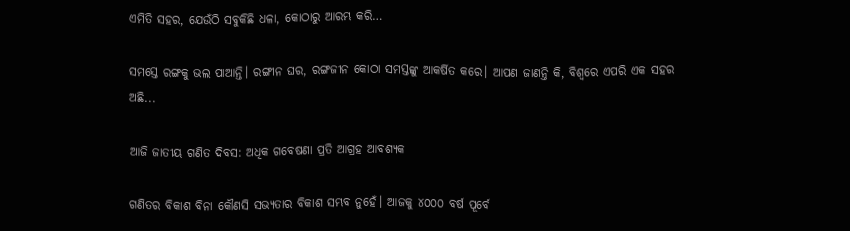ଏମିତି ସହର, ଯେଉଁଠି ସବୁକିଛି ଧଳା, କୋଠାରୁ ଆରମ୍ଭ କରି…

ସମସ୍ତେ ରଙ୍ଗକୁ ଭଲ ପାଆନ୍ତି। ରଙ୍ଗୀନ ଘର, ରଙ୍ଗଜୀନ କୋଠା ସମସ୍ତଙ୍କୁ ଆକର୍ଷିତ କରେ। ଆପଣ ଜାଣନ୍ତି କି, ବିଶ୍ୱରେ ଏପରି ଏକ ସହର ଅଛି...

ଆଜି ଜାତୀୟ ଗଣିତ ଦିବସ: ଅଧିକ ଗବେଷଣା ପ୍ରତି ଆଗ୍ରହ ଆବଶ୍ୟକ

ଗଣିତର ବିକାଶ ବିନା କୌଣସି ସଭ୍ୟତାର ବିକାଶ ସମ୍ଭବ ନୁହେଁ। ଆଜକୁ ୪୦୦୦ ବର୍ଷ ପୂର୍ବେ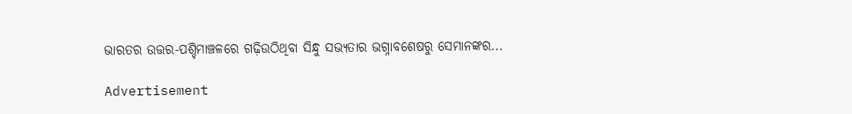ଭାରତର ଉତ୍ତର-ପଶ୍ଚିମାଞ୍ଚଳରେ ଗଢ଼ିଉଠିଥିବା ସିନ୍ଧୁ ସଭ୍ୟତାର ଭଗ୍ନାବଶେଷରୁ ସେମାନଙ୍କର...

Advertisement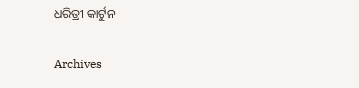ଧରିତ୍ରୀ କାର୍ଟୁନ

Archives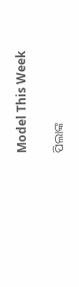Model This Week

ପିଲାଙ୍କ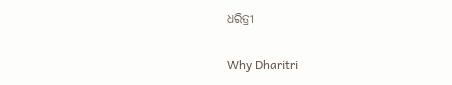ଧରିତ୍ରୀ

Why Dharitri